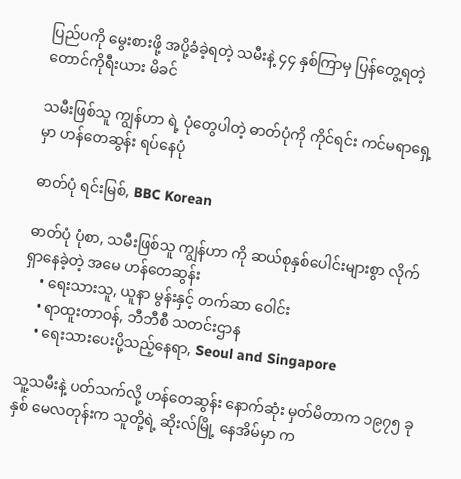ပြည်ပကို မွေးစားဖို့ အပို့ခံခဲ့ရတဲ့ သမီးနဲ့ ၄၄ နှစ်ကြာမှ ပြန်တွေ့ရတဲ့ တောင်ကိုရီးယား မိခင်

သမီးဖြစ်သူ ကျွန်ဟာ ရဲ့ ပုံတွေပါတဲ့ ဓာတ်ပုံကို ကိုင်ရင်း ကင်မရာရှေ့မှာ ဟန်တေဆွန်း ရပ်နေပုံ

ဓာတ်ပုံ ရင်းမြစ်, BBC Korean

ဓာတ်ပုံ ပုံစာ, သမီးဖြစ်သူ ကျွန်ဟာ ကို ဆယ်စုနှစ်ပေါင်းများစွာ လိုက်ရှာနေခဲ့တဲ့ အမေ ဟန်တေဆွန်း
    • ရေးသားသူ, ယူနာ မွန်းနှင့် တက်ဆာ ဝေါင်း
    • ရာထူးတာဝန်, ဘီဘီစီ သတင်းဌာန
    • ရေးသားပေးပို့သည့်နေရာ, Seoul and Singapore

သူ့သမီးနဲ့ ပတ်သက်လို့ ဟန်တေဆွန်း နောက်ဆုံး မှတ်မိတာက ၁၉၇၅ ခုနှစ် မေလတုန်းက သူတို့ရဲ့ ဆိုးလ်မြို့ နေအိမ်မှာ က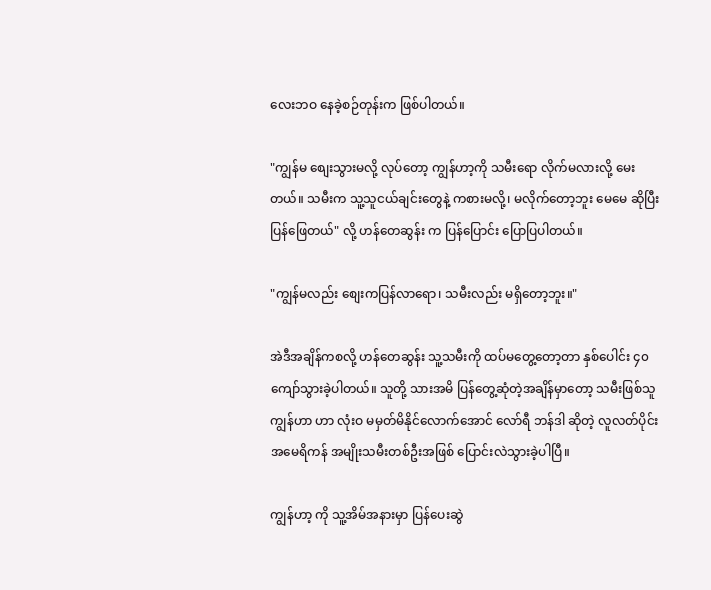လေးဘဝ နေခဲ့စဉ်တုန်းက ဖြစ်ပါတယ်။

"ကျွန်မ စျေးသွားမလို့ လုပ်တော့ ကျွန်ဟာ့ကို သမီးရော လိုက်မလားလို့ မေးတယ်။ သမီးက သူ့သူငယ်ချင်းတွေနဲ့ ကစားမလို့၊ မလိုက်တော့ဘူး မေမေ ဆိုပြီး ပြန်ဖြေတယ်" လို့ ဟန်တေဆွန်း က ပြန်ပြောင်း ပြောပြပါတယ်။

"ကျွန်မလည်း စျေးကပြန်လာရော၊ သမီးလည်း မရှိတော့ဘူး။"

အဲဒီအချိန်ကစလို့ ဟန်တေဆွန်း သူ့သမီးကို ထပ်မတွေ့တော့တာ နှစ်ပေါင်း ၄၀ ကျော်သွားခဲ့ပါတယ်။ သူတို့ သားအမိ ပြန်တွေ့ဆုံတဲ့အချိန်မှာတော့ သမီးဖြစ်သူ ကျွန်ဟာ ဟာ လုံးဝ မမှတ်မိနိုင်လောက်အောင် လော်ရီ ဘန်ဒါ ဆိုတဲ့ လူလတ်ပိုင်း အမေရိကန် အမျိုးသမီးတစ်ဦးအဖြစ် ပြောင်းလဲသွားခဲ့ပါပြီ။

ကျွန်ဟာ့ ကို သူ့အိမ်အနားမှာ ပြန်ပေးဆွဲ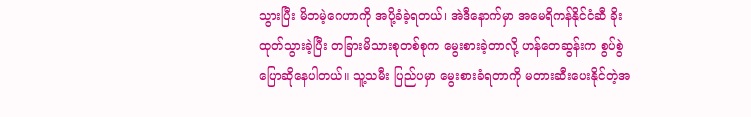သွားပြီး မိဘမဲ့ဂေဟာကို အပို့ခံခဲ့ရတယ်၊ အဲဒီနောက်မှာ အမေရိကန်နိုင်ငံဆီ ခိုးထုတ်သွားခဲ့ပြီး တခြားမိသားစုတစ်စုက မွေးစားခဲ့တာလို့ ဟန်တေဆွန်းက စွပ်စွဲ ပြောဆိုနေပါတယ်။ သူ့သမီး ပြည်ပမှာ မွေးစားခံရတာကို မတားဆီးပေးနိုင်တဲ့အ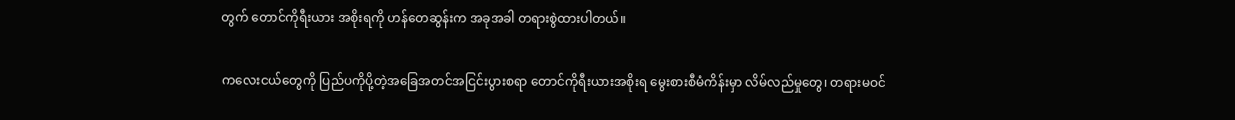တွက် တောင်ကိုရီးယား အစိုးရကို ဟန်တေဆွန်းက အခုအခါ တရားစွဲထားပါတယ်။

ကလေးငယ်တွေကို ပြည်ပကိုပို့တဲ့အခြေအတင်အငြင်းပွားစရာ တောင်ကိုရီးယားအစိုးရ မွေးစားစီမံကိန်းမှာ လိမ်လည်မှုတွေ၊ တရားမဝင်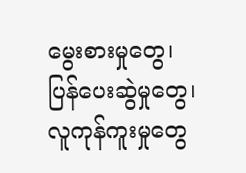မွေးစားမှုတွေ၊ ပြန်ပေးဆွဲမှုတွေ၊ လူကုန်ကူးမှုတွေ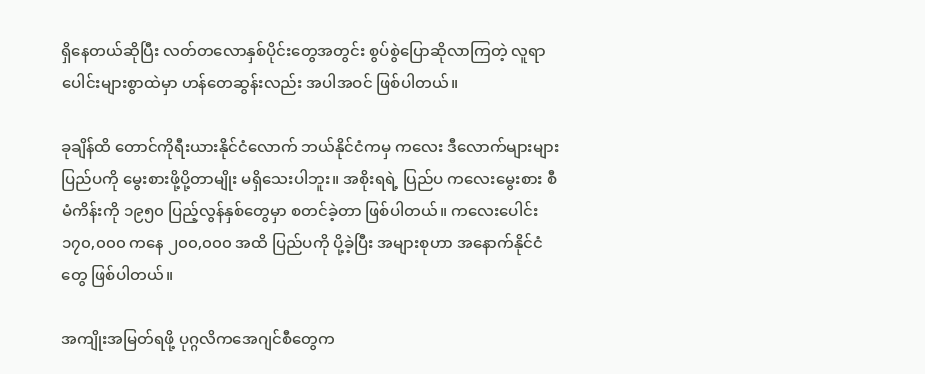ရှိနေတယ်ဆိုပြီး လတ်တလောနှစ်ပိုင်းတွေအတွင်း စွပ်စွဲပြောဆိုလာကြတဲ့ လူရာပေါင်းများစွာထဲမှာ ဟန်တေဆွန်းလည်း အပါအဝင် ဖြစ်ပါတယ်။

ခုချိန်ထိ တောင်ကိုရီးယားနိုင်ငံလောက် ဘယ်နိုင်ငံကမှ ကလေး ဒီလောက်များများ ပြည်ပကို မွေးစားဖို့ပို့တာမျိုး မရှိသေးပါဘူး။ အစိုးရရဲ့ ပြည်ပ ကလေးမွေးစား စီမံကိန်းကို ၁၉၅၀ ပြည့်လွန်နှစ်တွေမှာ စတင်ခဲ့တာ ဖြစ်ပါတယ်။ ကလေးပေါင်း ၁၇၀,၀၀၀ ကနေ ၂၀၀,၀၀၀ အထိ ပြည်ပကို ပို့ခဲ့ပြီး အများစုဟာ အနောက်နိုင်ငံတွေ ဖြစ်ပါတယ်။

အကျိုးအမြတ်ရဖို့ ပုဂ္ဂလိကအေဂျင်စီတွေက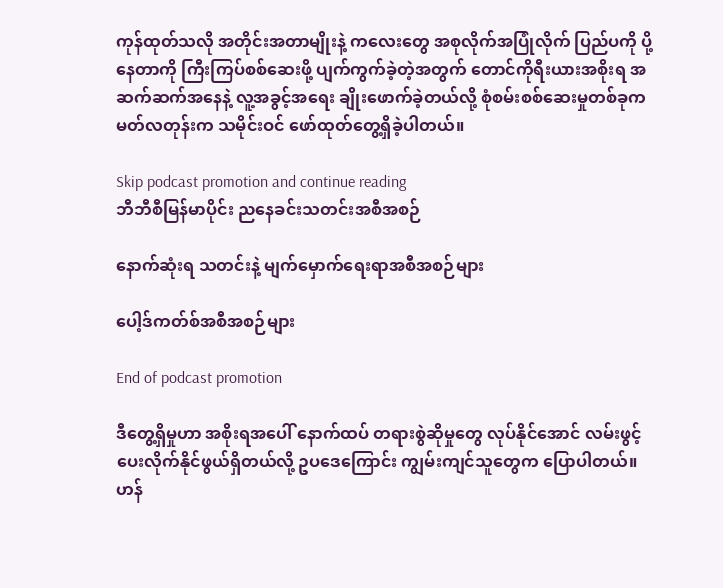ကုန်ထုတ်သလို အတိုင်းအတာမျိုးနဲ့ ကလေးတွေ အစုလိုက်အပြုံလိုက် ပြည်ပကို ပို့နေတာကို ကြီးကြပ်စစ်ဆေးဖို့ ပျက်ကွက်ခဲ့တဲ့အတွက် တောင်ကိုရီးယားအစိုးရ အဆက်ဆက်အနေနဲ့ လူ့အခွင့်အရေး ချိုးဖောက်ခဲ့တယ်လို့ စုံစမ်းစစ်ဆေးမှုတစ်ခုက မတ်လတုန်းက သမိုင်းဝင် ဖော်ထုတ်တွေ့ရှိခဲ့ပါတယ်။

Skip podcast promotion and continue reading
ဘီဘီစီမြန်မာပိုင်း ညနေခင်းသတင်းအစီအစဉ်

နောက်ဆုံးရ သတင်းနဲ့ မျက်မှောက်ရေးရာအစီအစဉ်များ

ပေါ့ဒ်ကတ်စ်အစီအစဉ်များ

End of podcast promotion

ဒီတွေ့ရှိမှုဟာ အစိုးရအပေါ် နောက်ထပ် တရားစွဲဆိုမှုတွေ လုပ်နိုင်အောင် လမ်းဖွင့်ပေးလိုက်နိုင်ဖွယ်ရှိတယ်လို့ ဥပဒေကြောင်း ကျွမ်းကျင်သူတွေက ပြောပါတယ်။ ဟန်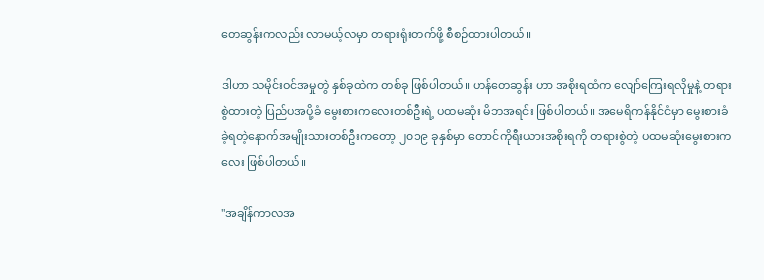တေဆွန်းကလည်း လာမယ့်လမှာ တရားရုံးတက်ဖို့ စီစဉ်ထားပါတယ်။

ဒါဟာ သမိုင်းဝင်အမှုတွဲ နှစ်ခုထဲက တစ်ခု ဖြစ်ပါတယ်။ ဟန်တေဆွန်း ဟာ အစိုးရထံက လျော်ကြေးရလိုမှုနဲ့ တရားစွဲထားတဲ့ ပြည်ပအပို့ခံ မွေးစားကလေးတစ်ဦးရဲ့ ပထမဆုံး မိဘအရင်း ဖြစ်ပါတယ်။ အမေရိကန်နိုင်ငံမှာ မွေးစားခံခဲ့ရတဲ့နောက်အမျိုးသားတစ်ဦးကတော့ ၂၀၁၉ ခုနှစ်မှာ တောင်ကိုရီးယားအစိုးရကို တရားစွဲတဲ့ ပထမဆုံးမွေးစားကလေး ဖြစ်ပါတယ်။

"အချိန်ကာလအ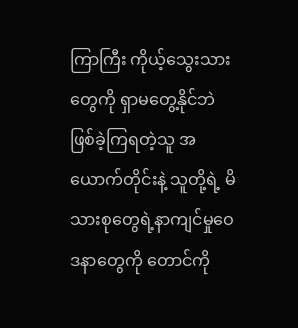ကြာကြီး ကိုယ့်သွေးသားတွေကို ရှာမတွေ့နိုင်ဘဲ ဖြစ်ခဲ့ကြရတဲ့သူ အယောက်တိုင်းနဲ့ သူတို့ရဲ့ မိသားစုတွေရဲ့နာကျင်မှုဝေဒနာတွေကို တောင်ကို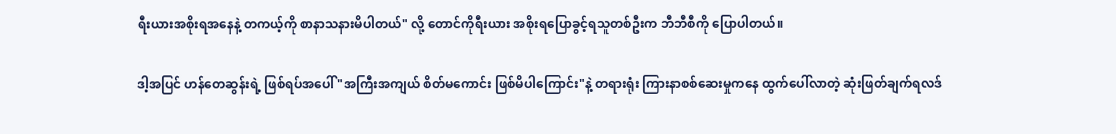ရီးယားအစိုးရအနေနဲ့ တကယ့်ကို စာနာသနားမိပါတယ်" လို့ တောင်ကိုရီးယား အစိုးရပြောခွင့်ရသူတစ်ဦးက ဘီဘီစီကို ပြောပါတယ်။

ဒါ့အပြင် ဟန်တေဆွန်းရဲ့ ဖြစ်ရပ်အပေါ် "အကြီးအကျယ် စိတ်မကောင်း ဖြစ်မိပါကြောင်း"နဲ့ တရားရုံး ကြားနာစစ်ဆေးမှုကနေ ထွက်ပေါ်လာတဲ့ ဆုံးဖြတ်ချက်ရလဒ်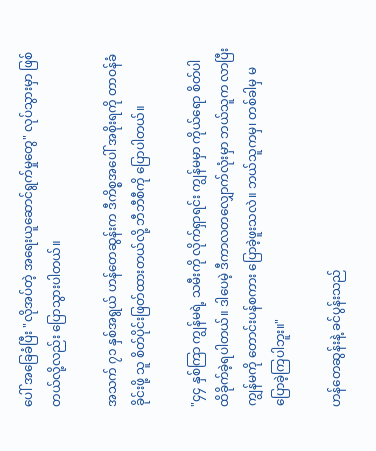ပေါ် အခြေခံပြီး "လိုအပ်တဲ့ အရေးယူဆောင်ရွက်မှုတွေ" လုပ်သွားမှာ ဖြစ်တယ်လို့လည်း ပြောသွားပါတယ်။

အသက် ၇၁ နှစ်အရွယ် ဟန်တေဆွန်းက ဒီကိစ္စအပေါ် အစိုးရကို တာဝန်ခံခိုင်းဖို့ သူ စိတ်ပိုင်းဖြတ်ထားတယ်လို့ ဘီဘီစီကို ပြောပါတယ်။

"၄၄ နှစ်ကြာ ကျွန်မရဲ့ သမီးကို လိုက်ရှာရင်း ကျွန်မမှာ ကိုယ်ရော စိတ်ပါ ထိခိုက်ခဲ့ရပါတယ်။ ဒါပေမဲ့ ဒီကာလတလျှောက်လုံးမှာ ဘယ်သူက လာပြီး ကျွန်မကို တောင်းပန်စကား ပြောခဲ့ဖူးသလဲ။ ဘယ်သူကမှ၊ တစ်ခါမှ မပြောခဲ့ကြပါဘူး။"

ဟန်တေဆွန်းနဲ့ ခင်ပွန်းသည်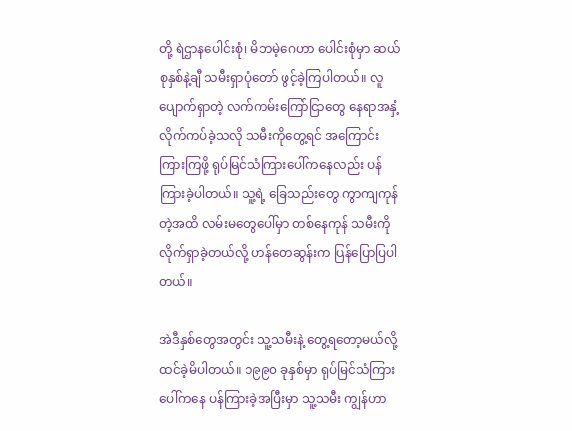တို့ ရဲဌာနပေါင်းစုံ၊ မိဘမဲ့ဂေဟာ ပေါင်းစုံမှာ ဆယ်စုနှစ်နဲ့ချီ သမီးရှာပုံတော် ဖွင့်ခဲ့ကြပါတယ်။ လူပျောက်ရှာတဲ့ လက်ကမ်းကြော်ငြာတွေ နေရာအနှံ့ လိုက်ကပ်ခဲ့သလို သမီးကိုတွေ့ရင် အကြောင်းကြားကြဖို့ ရုပ်မြင်သံကြားပေါ်ကနေလည်း ပန်ကြားခဲ့ပါတယ်။ သူ့ရဲ့ ခြေသည်းတွေ ကွာကျကုန်တဲ့အထိ လမ်းမတွေပေါ်မှာ တစ်နေကုန် သမီးကို လိုက်ရှာခဲ့တယ်လို့ ဟန်တေဆွန်းက ပြန်ပြောပြပါတယ်။

အဲဒီနှစ်တွေအတွင်း သူ့သမီးနဲ့ တွေ့ရတော့မယ်လို့ ထင်ခဲ့မိပါတယ်။ ၁၉၉၀ ခုနှစ်မှာ ရုပ်မြင်သံကြားပေါ်ကနေ ပန်ကြားခဲ့အပြီးမှာ သူ့သမီး ကျွန်ဟာ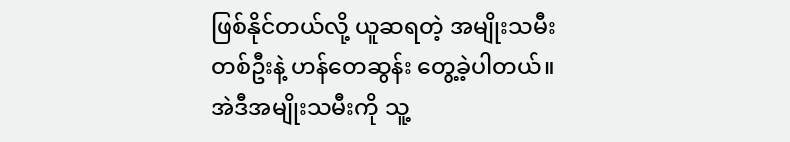ဖြစ်နိုင်တယ်လို့ ယူဆရတဲ့ အမျိုးသမီးတစ်ဦးနဲ့ ဟန်တေဆွန်း တွေ့ခဲ့ပါတယ်။ အဲဒီအမျိုးသမီးကို သူ့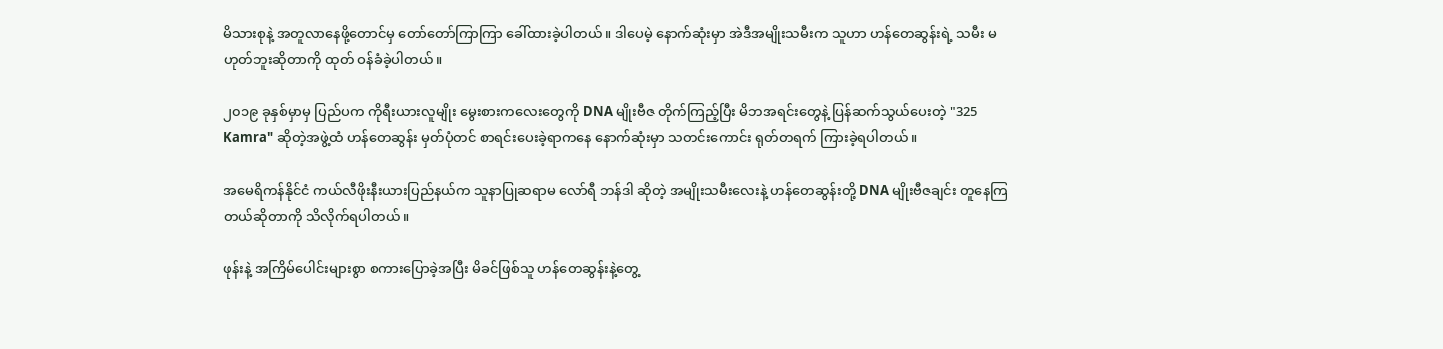မိသားစုနဲ့ အတူလာနေဖို့တောင်မှ တော်တော်ကြာကြာ ခေါ်ထားခဲ့ပါတယ်။ ဒါပေမဲ့ နောက်ဆုံးမှာ အဲဒီအမျိုးသမီးက သူဟာ ဟန်တေဆွန်းရဲ့ သမီး မဟုတ်ဘူးဆိုတာကို ထုတ် ဝန်ခံခဲ့ပါတယ်။

၂၀၁၉ ခုနှစ်မှာမှ ပြည်ပက ကိုရီးယားလူမျိုး မွေးစားကလေးတွေကို DNA မျိုးဗီဇ တိုက်ကြည့်ပြီး မိဘအရင်းတွေနဲ့ ပြန်ဆက်သွယ်ပေးတဲ့ "325 Kamra" ဆိုတဲ့အဖွဲ့ထံ ဟန်တေဆွန်း မှတ်ပုံတင် စာရင်းပေးခဲ့ရာကနေ နောက်ဆုံးမှာ သတင်းကောင်း ရုတ်တရက် ကြားခဲ့ရပါတယ်။

အမေရိကန်နိုင်ငံ ကယ်လီဖိုးနီးယားပြည်နယ်က သူနာပြုဆရာမ လော်ရီ ဘန်ဒါ ဆိုတဲ့ အမျိုးသမီးလေးနဲ့ ဟန်တေဆွန်းတို့ DNA မျိုးဗီဇချင်း တူနေကြတယ်ဆိုတာကို သိလိုက်ရပါတယ်။

ဖုန်းနဲ့ အကြိမ်ပေါင်းများစွာ စကားပြောခဲ့အပြီး မိခင်ဖြစ်သူ ဟန်တေဆွန်းနဲ့တွေ့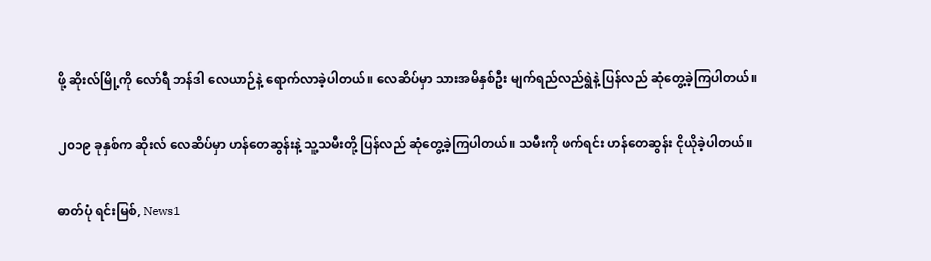ဖို့ ဆိုးလ်မြို့ကို လော်ရီ ဘန်ဒါ လေယာဉ်နဲ့ ရောက်လာခဲ့ပါတယ်။ လေဆိပ်မှာ သားအမိနှစ်ဦး မျက်ရည်လည်ရွဲနဲ့ ပြန်လည် ဆုံတွေ့ခဲ့ကြပါတယ်။

၂၀၁၉ ခုနှစ်က ဆိုးလ် လေဆိပ်မှာ ဟန်တေဆွန်းနဲ့ သူ့သမီးတို့ ပြန်လည် ဆုံတွေ့ခဲ့ကြပါတယ်။ သမီးကို ဖက်ရင်း ဟန်တေဆွန်း ငိုယိုခဲ့ပါတယ်။

ဓာတ်ပုံ ရင်းမြစ်, News1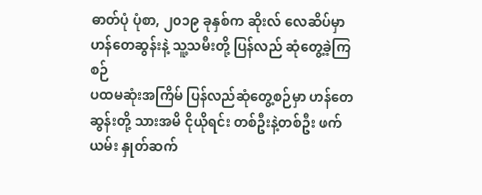ဓာတ်ပုံ ပုံစာ, ၂၀၁၉ ခုနှစ်က ဆိုးလ် လေဆိပ်မှာ ဟန်တေဆွန်းနဲ့ သူ့သမီးတို့ ပြန်လည် ဆုံတွေ့ခဲ့ကြစဉ်
ပထမဆုံးအကြိမ် ပြန်လည်ဆုံတွေ့စဉ်မှာ ဟန်တေဆွန်းတို့ သားအမိ ငိုယိုရင်း တစ်ဦးနဲ့တစ်ဦး ဖက်ယမ်း နှုတ်ဆက်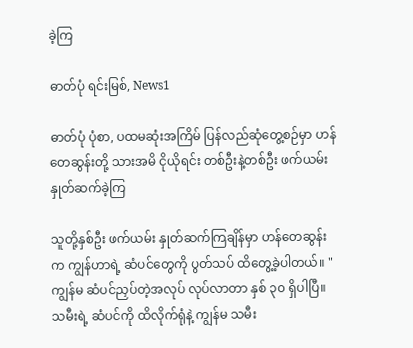ခဲ့ကြ

ဓာတ်ပုံ ရင်းမြစ်, News1

ဓာတ်ပုံ ပုံစာ, ပထမဆုံးအကြိမ် ပြန်လည်ဆုံတွေ့စဉ်မှာ ဟန်တေဆွန်းတို့ သားအမိ ငိုယိုရင်း တစ်ဦးနဲ့တစ်ဦး ဖက်ယမ်း နှုတ်ဆက်ခဲ့ကြ

သူတို့နှစ်ဦး ဖက်ယမ်း နှုတ်ဆက်ကြချိန်မှာ ဟန်တေဆွန်းက ကျွန်ဟာရဲ့ ဆံပင်တွေကို ပွတ်သပ် ထိတွေ့ခဲ့ပါတယ်။ "ကျွန်မ ဆံပင်ညှပ်တဲ့အလုပ် လုပ်လာတာ နှစ် ၃၀ ရှိပါပြီ။ သမီးရဲ့ ဆံပင်ကို ထိလိုက်ရုံနဲ့ ကျွန်မ သမီး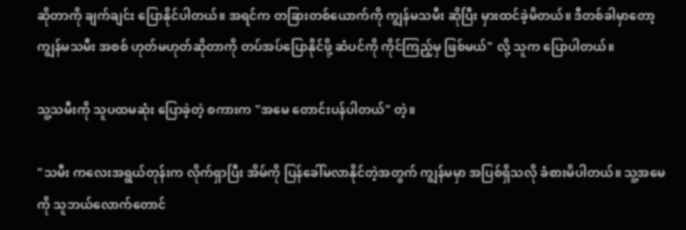ဆိုတာကို ချက်ချင်း ပြောနိုင်ပါတယ်။ အရင်က တခြားတစ်ယောက်ကို ကျွန်မသမီး ဆိုပြီး မှားထင်ခဲ့မိတယ်။ ဒီတစ်ခါမှာတော့ ကျွန်မသမီး အစစ် ဟုတ်မဟုတ်ဆိုတာကို တပ်အပ်ပြောနိုင်ဖို့ ဆံပင်ကို ကိုင်ကြည့်မှ ဖြစ်မယ်" လို့ သူက ပြောပါတယ်။

သူ့သမီးကို သူပထမဆုံး ပြောခဲ့တဲ့ စကားက "အမေ တောင်းပန်ပါတယ်" တဲ့။

"သမီး ကလေးအရွယ်တုန်းက လိုက်ရှာပြီး အိမ်ကို ပြန်ခေါ်မလာနိုင်တဲ့အတွက် ကျွန်မမှာ အပြစ်ရှိသလို ခံစားမိပါတယ်။ သူ့အမေကို သူဘယ်လောက်တောင်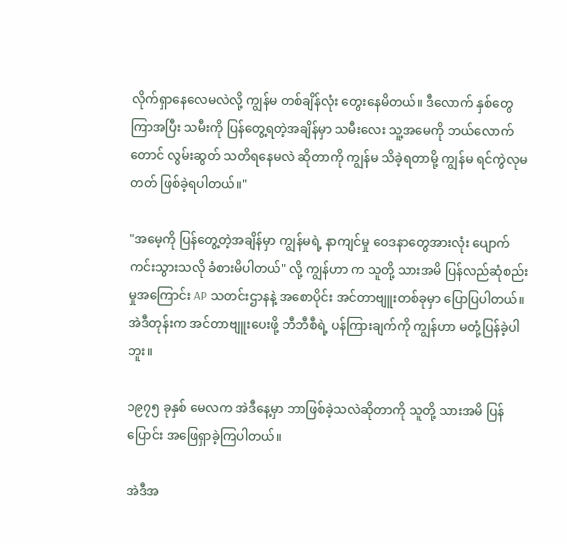လိုက်ရှာနေလေမလဲလို့ ကျွန်မ တစ်ချိန်လုံး တွေးနေမိတယ်။ ဒီလောက် နှစ်တွေ ကြာအပြီး သမီးကို ပြန်တွေ့ရတဲ့အချိန်မှာ သမီးလေး သူ့အမေကို ဘယ်လောက်တောင် လွမ်းဆွတ် သတိရနေမလဲ ဆိုတာကို ကျွန်မ သိခဲ့ရတာမို့ ကျွန်မ ရင်ကွဲလုမတတ် ဖြစ်ခဲ့ရပါတယ်။"

"အမေ့ကို ပြန်တွေ့တဲ့အချိန်မှာ ကျွန်မရဲ့ နာကျင်မှု ဝေဒနာတွေအားလုံး ပျောက်ကင်းသွားသလို ခံစားမိပါတယ်" လို့ ကျွန်ဟာ က သူတို့ သားအမိ ပြန်လည်ဆုံစည်းမှုအကြောင်း AP သတင်းဌာနနဲ့ အစောပိုင်း အင်တာဗျူးတစ်ခုမှာ ပြောပြပါတယ်။ အဲဒီတုန်းက အင်တာဗျူးပေးဖို့ ဘီဘီစီရဲ့ ပန်ကြားချက်ကို ကျွန်ဟာ မတုံ့ပြန်ခဲ့ပါဘူး။

၁၉၇၅ ခုနှစ် မေလက အဲဒီနေ့မှာ ဘာဖြစ်ခဲ့သလဲဆိုတာကို သူတို့ သားအမိ ပြန်ပြောင်း အဖြေရှာခဲ့ကြပါတယ်။

အဲဒီအ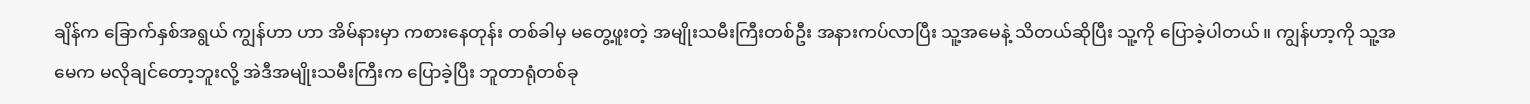ချိန်က ခြောက်နှစ်အရွယ် ကျွန်ဟာ ဟာ အိမ်နားမှာ ကစားနေတုန်း တစ်ခါမှ မတွေ့ဖူးတဲ့ အမျိုးသမီးကြီးတစ်ဦး အနားကပ်လာပြီး သူ့အမေနဲ့ သိတယ်ဆိုပြီး သူ့ကို ပြောခဲ့ပါတယ်။ ကျွန်ဟာ့ကို သူ့အမေက မလိုချင်တော့ဘူးလို့ အဲဒီအမျိုးသမီးကြီးက ပြောခဲ့ပြီး ဘူတာရုံတစ်ခု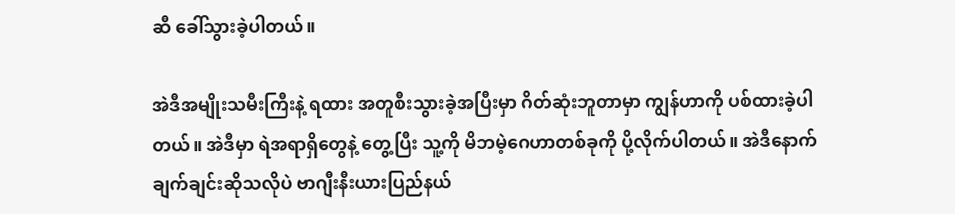ဆီ ခေါ်သွားခဲ့ပါတယ်။

အဲဒီအမျိုးသမီးကြီးနဲ့ ရထား အတူစီးသွားခဲ့အပြီးမှာ ဂိတ်ဆုံးဘူတာမှာ ကျွန်ဟာကို ပစ်ထားခဲ့ပါတယ်။ အဲဒီမှာ ရဲအရာရှိတွေနဲ့ တွေ့ပြီး သူ့ကို မိဘမဲ့ဂေဟာတစ်ခုကို ပို့လိုက်ပါတယ်။ အဲဒီနောက် ချက်ချင်းဆိုသလိုပဲ ဗာဂျီးနီးယားပြည်နယ်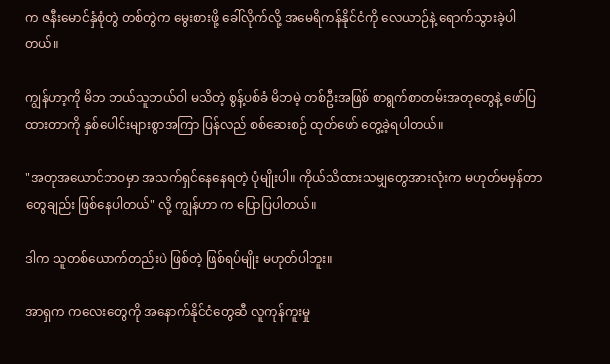က ဇနီးမောင်နှံစုံတွဲ တစ်တွဲက မွေးစားဖို့ ခေါ်လိုက်လို့ အမေရိကန်နိုင်ငံကို လေယာဉ်နဲ့ ရောက်သွားခဲ့ပါတယ်။

ကျွန်ဟာ့ကို မိဘ ဘယ်သူဘယ်ဝါ မသိတဲ့ စွန့်ပစ်ခံ မိဘမဲ့ တစ်ဦးအဖြစ် စာရွက်စာတမ်းအတုတွေနဲ့ ဖော်ပြထားတာကို နှစ်ပေါင်းများစွာအကြာ ပြန်လည် စစ်ဆေးစဉ် ထုတ်ဖော် တွေ့ခဲ့ရပါတယ်။

"အတုအယောင်ဘဝမှာ အသက်ရှင်နေနေရတဲ့ ပုံမျိုးပါ။ ကိုယ်သိထားသမျှတွေအားလုံးက မဟုတ်မမှန်တာတွေချည်း ဖြစ်နေပါတယ်" လို့ ကျွန်ဟာ က ပြောပြပါတယ်။

ဒါက သူတစ်ယောက်တည်းပဲ ဖြစ်တဲ့ ဖြစ်ရပ်မျိုး မဟုတ်ပါဘူး။

အာရှက ကလေးတွေကို အနောက်နိုင်ငံတွေဆီ လူကုန်ကူးမှု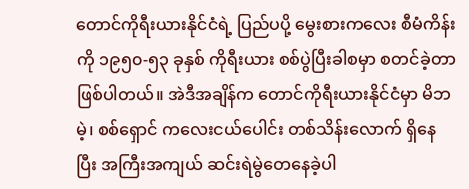တောင်ကိုရီးယားနိုင်ငံရဲ့ ပြည်ပပို့ မွေးစားကလေး စီမံကိန်းကို ၁၉၅၀-၅၃ ခုနှစ် ကိုရီးယား စစ်ပွဲပြီးခါစမှာ စတင်ခဲ့တာ ဖြစ်ပါတယ်။ အဲဒီအချိန်က တောင်ကိုရီးယားနိုင်ငံမှာ မိဘမဲ့၊ စစ်ရှောင် ကလေးငယ်ပေါင်း တစ်သိန်းလောက် ရှိနေပြီး အကြီးအကျယ် ဆင်းရဲမွဲတေနေခဲ့ပါ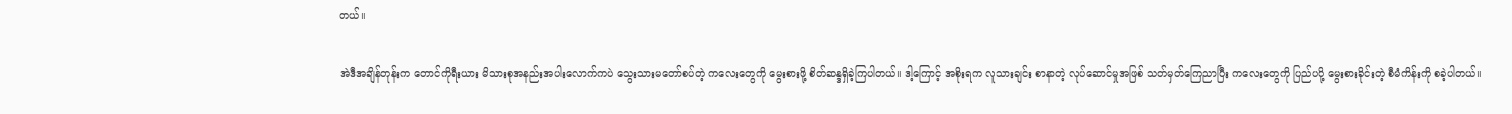တယ်။

အဲဒီအချိန်တုန်းက တောင်ကိုရီးယား မိသားစုအနည်းအပါးလောက်ကပဲ သွေးသားမတော်စပ်တဲ့ ကလေးတွေကို မွေးစားဖို့ စိတ်ဆန္ဒရှိခဲ့ကြပါတယ်။ ဒါ့ကြောင့် အစိုးရက လူသားချင်း စာနာတဲ့ လုပ်ဆောင်မှုအဖြစ် သတ်မှတ်ကြေညာပြီး ကလေးတွေကို ပြည်ပပို့ မွေးစားခိုင်းတဲ့ စီမံကိန်းကို စခဲ့ပါတယ်။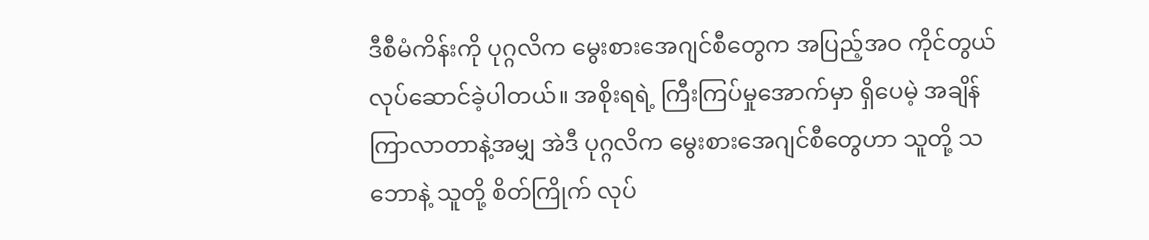ဒီစီမံကိန်းကို ပုဂ္ဂလိက မွေးစားအေဂျင်စီတွေက အပြည့်အဝ ကိုင်တွယ် လုပ်ဆောင်ခဲ့ပါတယ်။ အစိုးရရဲ့ ကြီးကြပ်မှုအောက်မှာ ရှိပေမဲ့ အချိန်ကြာလာတာနဲ့အမျှ အဲဒီ ပုဂ္ဂလိက မွေးစားအေဂျင်စီတွေဟာ သူတို့ သဘောနဲ့ သူတို့ စိတ်ကြိုက် လုပ်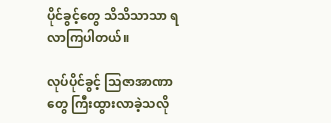ပိုင်ခွင့်တွေ သိသိသာသာ ရလာကြပါတယ်။

လုပ်ပိုင်ခွင့် သြဇာအာဏာတွေ ကြီးထွားလာခဲ့သလို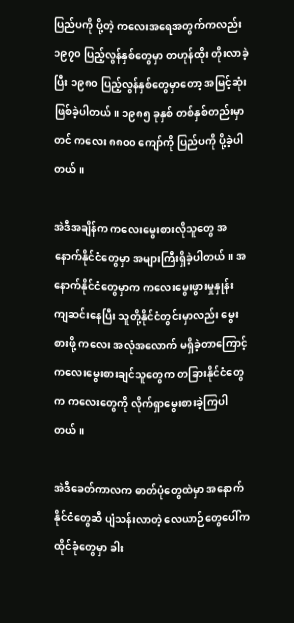ပြည်ပကို ပို့တဲ့ ကလေးအရေအတွက်ကလည်း ၁၉၇၀ ပြည့်လွန်နှစ်တွေမှာ တဟုန်ထိုး တိုးလာခဲ့ပြီး ၁၉၈၀ ပြည့်လွန်နှစ်တွေမှာတော့ အမြင့်ဆုံး ဖြစ်ခဲ့ပါတယ်။ ၁၉၈၅ ခုနှစ် တစ်နှစ်တည်းမှာတင် ကလေး ၈၈၀၀ ကျော်ကို ပြည်ပကို ပို့ခဲ့ပါတယ်။

အဲဒီအချိန်က ကလေးမွေးစားလိုသူတွေ အနောက်နိုင်ငံတွေမှာ အများကြီးရှိခဲ့ပါတယ်။ အနောက်နိုင်ငံတွေမှာက ကလေးမွေးဖွားမှုနှုန်း ကျဆင်းနေပြီး သူတို့နိုင်ငံတွင်းမှာလည်း မွေးစားဖို့ ကလေး အလုံအလောက် မရှိခဲ့တာကြောင့် ကလေးမွေးစားချင်သူတွေက တခြားနိုင်ငံတွေက ကလေးတွေကို လိုက်ရှာမွေးစားခဲ့ကြပါတယ်။

အဲဒီခေတ်ကာလက ဓာတ်ပုံတွေထဲမှာ အနောက်နိုင်ငံတွေဆီ ပျံသန်းလာတဲ့ လေယာဉ်တွေပေါ်က ထိုင်ခုံတွေမှာ ခါး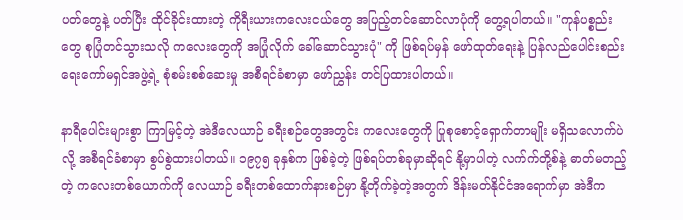ပတ်တွေနဲ့ ပတ်ပြီး ထိုင်ခိုင်းထားတဲ့ ကိုရီးယားကလေးငယ်တွေ အပြည့်တင်ဆောင်လာပုံကို တွေ့ရပါတယ်။ "ကုန်ပစ္စည်းတွေ စုပြုံတင်သွားသလို ကလေးတွေကို အပြုံလိုက် ခေါ်ဆောင်သွားပုံ" ကို ဖြစ်ရပ်မှန် ဖော်ထုတ်ရေးနဲ့ ပြန်လည်ပေါင်းစည်းရေးကော်မရှင်အဖွဲ့ရဲ့ စုံစမ်းစစ်ဆေးမှု အစီရင်ခံစာမှာ ဖော်ညွှန်း တင်ပြထားပါတယ်။

နာရီပေါင်းများစွာ ကြာမြင့်တဲ့ အဲဒီလေယာဉ် ခရီးစဉ်တွေအတွင်း ကလေးတွေကို ပြုစုစောင့်ရှောက်တာမျိုး မရှိသလောက်ပဲလို့ အစီရင်ခံစာမှာ စွပ်စွဲထားပါတယ်။ ၁၉၇၅ ခုနှစ်က ဖြစ်ခဲ့တဲ့ ဖြစ်ရပ်တစ်ခုမှာဆိုရင် နို့မှာပါတဲ့ လက်က်တို့စ်နဲ့ ဓာတ်မတည့်တဲ့ ကလေးတစ်ယောက်ကို လေယာဉ် ခရီးတစ်ထောက်နားစဉ်မှာ နို့တိုက်ခဲ့တဲ့အတွက် ဒိန်းမတ်နိုင်ငံအရောက်မှာ အဲဒီက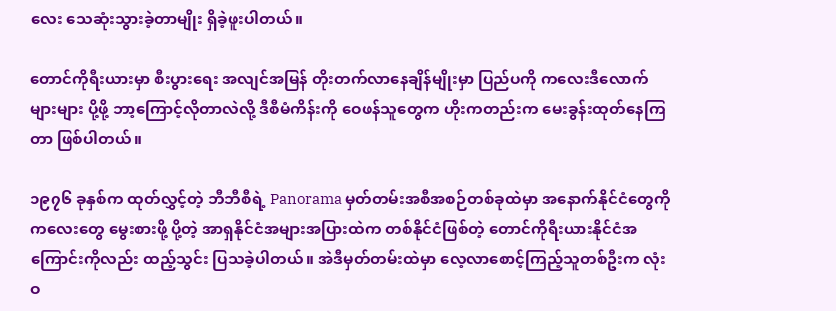လေး သေဆုံးသွားခဲ့တာမျိုး ရှိခဲ့ဖူးပါတယ်။

တောင်ကိုရီးယားမှာ စီးပွားရေး အလျင်အမြန် တိုးတက်လာနေချိန်မျိုးမှာ ပြည်ပကို ကလေးဒီလောက်များများ ပို့ဖို့ ဘာ့ကြောင့်လိုတာလဲလို့ ဒီစီမံကိန်းကို ဝေဖန်သူတွေက ဟိုးကတည်းက မေးခွန်းထုတ်နေကြတာ ဖြစ်ပါတယ်။

၁၉၇၆ ခုနှစ်က ထုတ်လွှင့်တဲ့ ဘီဘီစီရဲ့ Panorama မှတ်တမ်းအစီအစဉ်တစ်ခုထဲမှာ အနောက်နိုင်ငံတွေကို ကလေးတွေ မွေးစားဖို့ ပို့တဲ့ အာရှနိုင်ငံအများအပြားထဲက တစ်နိုင်ငံဖြစ်တဲ့ တောင်ကိုရီးယားနိုင်ငံအကြောင်းကိုလည်း ထည့်သွင်း ပြသခဲ့ပါတယ်။ အဲဒီမှတ်တမ်းထဲမှာ လေ့လာစောင့်ကြည့်သူတစ်ဦးက လုံးဝ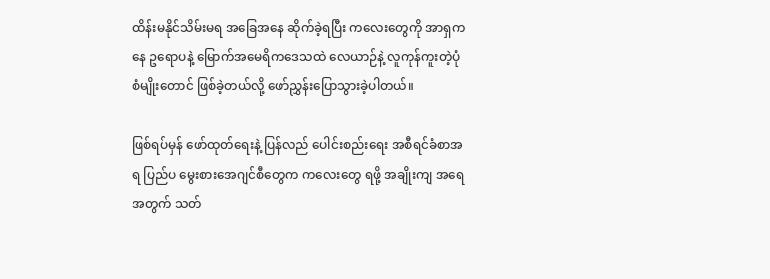ထိန်းမနိုင်သိမ်းမရ အခြေအနေ ဆိုက်ခဲ့ရပြီး ကလေးတွေကို အာရှကနေ ဥရောပနဲ့ မြောက်အမေရိကဒေသထဲ လေယာဉ်နဲ့ လူကုန်ကူးတဲ့ပုံစံမျိုးတောင် ဖြစ်ခဲ့တယ်လို့ ဖော်ညွှန်းပြောသွားခဲ့ပါတယ်။

ဖြစ်ရပ်မှန် ဖော်ထုတ်ရေးနဲ့ ပြန်လည် ပေါင်းစည်းရေး အစီရင်ခံစာအရ ပြည်ပ မွေးစားအေဂျင်စီတွေက ကလေးတွေ ရဖို့ အချိုးကျ အရေအတွက် သတ်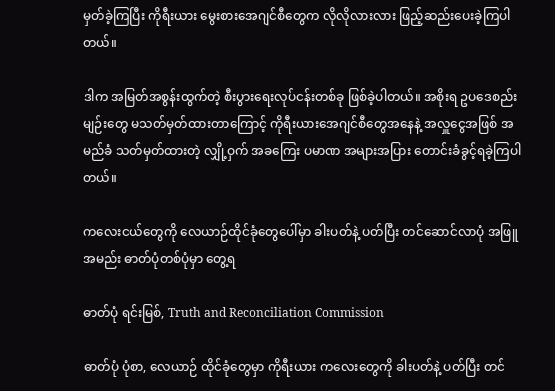မှတ်ခဲ့ကြပြီး ကိုရီးယား မွေးစားအေဂျင်စီတွေက လိုလိုလားလား ဖြည့်ဆည်းပေးခဲ့ကြပါတယ်။

ဒါက အမြတ်အစွန်းထွက်တဲ့ စီးပွားရေးလုပ်ငန်းတစ်ခု ဖြစ်ခဲ့ပါတယ်။ အစိုးရ ဥပဒေစည်းမျဉ်းတွေ မသတ်မှတ်ထားတာကြောင့် ကိုရီးယားအေဂျင်စီတွေအနေနဲ့ အလှူငွေအဖြစ် အမည်ခံ သတ်မှတ်ထားတဲ့ လျှို့ဝှက် အခကြေး ပမာဏ အများအပြား တောင်းခံခွင့်ရခဲ့ကြပါတယ်။

ကလေးငယ်တွေကို လေယာဉ်ထိုင်ခုံတွေပေါ်မှာ ခါးပတ်နဲ့ ပတ်ပြီး တင်ဆောင်လာပုံ အဖြူအမည်း ဓာတ်ပုံတစ်ပုံမှာ တွေ့ရ

ဓာတ်ပုံ ရင်းမြစ်, Truth and Reconciliation Commission

ဓာတ်ပုံ ပုံစာ, လေယာဉ် ထိုင်ခုံတွေမှာ ကိုရီးယား ကလေးတွေကို ခါးပတ်နဲ့ ပတ်ပြီး တင်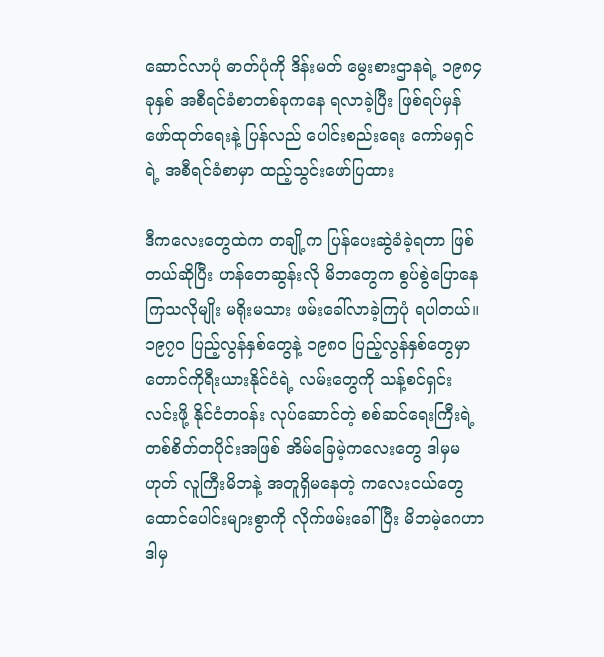ဆောင်လာပုံ ဓာတ်ပုံကို ဒိန်းမတ် မွေးစားဌာနရဲ့ ၁၉၈၄ ခုနှစ် အစီရင်ခံစာတစ်ခုကနေ ရလာခဲ့ပြီး ဖြစ်ရပ်မှန်ဖော်ထုတ်ရေးနဲ့ ပြန်လည် ပေါင်းစည်းရေး ကော်မရှင်ရဲ့ အစီရင်ခံစာမှာ ထည့်သွင်းဖော်ပြထား

ဒီကလေးတွေထဲက တချို့က ပြန်ပေးဆွဲခံခဲ့ရတာ ဖြစ်တယ်ဆိုပြီး ဟန်တေဆွန်းလို မိဘတွေက စွပ်စွဲပြောနေကြသလိုမျိုး မရိုးမသား ဖမ်းခေါ်လာခဲ့ကြပုံ ရပါတယ်။ ၁၉၇၀ ပြည့်လွန်နှစ်တွေနဲ့ ၁၉၈၀ ပြည့်လွန်နှစ်တွေမှာ တောင်ကိုရီးယားနိုင်ငံရဲ့ လမ်းတွေကို သန့်စင်ရှင်းလင်းဖို့ နိုင်ငံတဝန်း လုပ်ဆောင်တဲ့ စစ်ဆင်ရေးကြီးရဲ့ တစ်စိတ်တပိုင်းအဖြစ် အိမ်ခြေမဲ့ကလေးတွေ ဒါမှမဟုတ် လူကြီးမိဘနဲ့ အတူရှိမနေတဲ့ ကလေးငယ်တွေ ထောင်ပေါင်းများစွာကို လိုက်ဖမ်းခေါ်ပြီး မိဘမဲ့ဂေဟာ ဒါမှ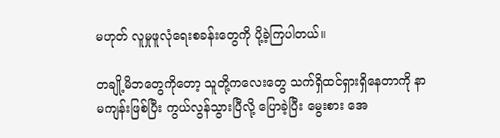မဟုတ် လူမှုဖူလုံရေးစခန်းတွေကို ပို့ခဲ့ကြပါတယ်။

တချို့မိဘတွေကိုတော့ သူတို့ကလေးတွေ သက်ရှိထင်ရှားရှိနေတာကို နာမကျန်းဖြစ်ပြီး ကွယ်လွန်သွားပြီလို့ ပြောခဲ့ပြီး မွေးစား အေ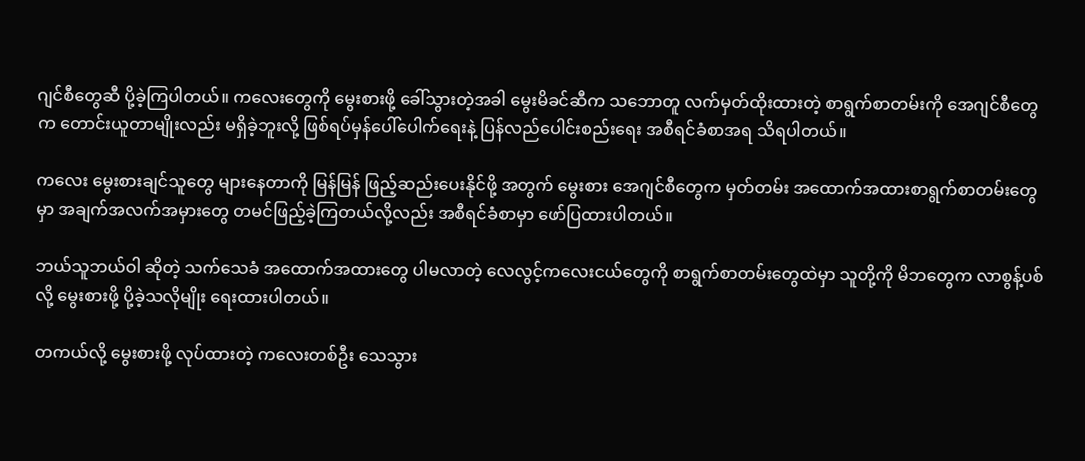ဂျင်စီတွေဆီ ပို့ခဲ့ကြပါတယ်။ ကလေးတွေကို မွေးစားဖို့ ခေါ်သွားတဲ့အခါ မွေးမိခင်ဆီက သဘောတူ လက်မှတ်ထိုးထားတဲ့ စာရွက်စာတမ်းကို အေဂျင်စီတွေက တောင်းယူတာမျိုးလည်း မရှိခဲ့ဘူးလို့ ဖြစ်ရပ်မှန်ပေါ်ပေါက်ရေးနဲ့ ပြန်လည်ပေါင်းစည်းရေး အစီရင်ခံစာအရ သိရပါတယ်။

ကလေး မွေးစားချင်သူတွေ များနေတာကို မြန်မြန် ဖြည့်ဆည်းပေးနိုင်ဖို့ အတွက် မွေးစား အေဂျင်စီတွေက မှတ်တမ်း အထောက်အထားစာရွက်စာတမ်းတွေမှာ အချက်အလက်အမှားတွေ တမင်ဖြည့်ခဲ့ကြတယ်လို့လည်း အစီရင်ခံစာမှာ ဖော်ပြထားပါတယ်။

ဘယ်သူဘယ်ဝါ ဆိုတဲ့ သက်သေခံ အထောက်အထားတွေ ပါမလာတဲ့ လေလွင့်ကလေးငယ်တွေကို စာရွက်စာတမ်းတွေထဲမှာ သူတို့ကို မိဘတွေက လာစွန့်ပစ်လို့ မွေးစားဖို့ ပို့ခဲ့သလိုမျိုး ရေးထားပါတယ်။

တကယ်လို့ မွေးစားဖို့ လုပ်ထားတဲ့ ကလေးတစ်ဦး သေသွား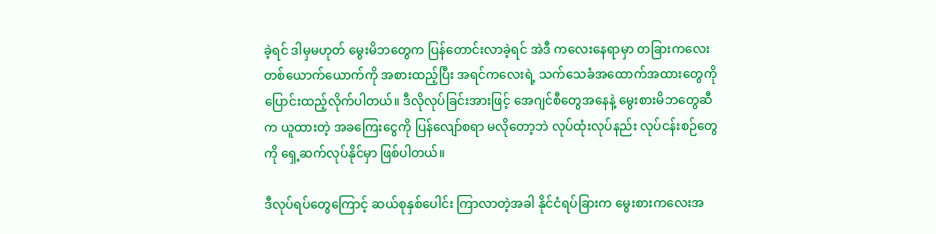ခဲ့ရင် ဒါမှမဟုတ် မွေးမိဘတွေက ပြန်တောင်းလာခဲ့ရင် အဲဒီ ကလေးနေရာမှာ တခြားကလေးတစ်ယောက်ယောက်ကို အစားထည့်ပြီး အရင်ကလေးရဲ့ သက်သေခံအထောက်အထားတွေကို ပြောင်းထည့်လိုက်ပါတယ်။ ဒီလိုလုပ်ခြင်းအားဖြင့် အေဂျင်စီတွေအနေနဲ့ မွေးစားမိဘတွေဆီက ယူထားတဲ့ အခကြေးငွေကို ပြန်လျော်စရာ မလိုတော့ဘဲ လုပ်ထုံးလုပ်နည်း လုပ်ငန်းစဉ်တွေကို ရှေ့ဆက်လုပ်နိုင်မှာ ဖြစ်ပါတယ်။

ဒီလုပ်ရပ်တွေကြောင့် ဆယ်စုနှစ်ပေါင်း ကြာလာတဲ့အခါ နိုင်ငံရပ်ခြားက မွေးစားကလေးအ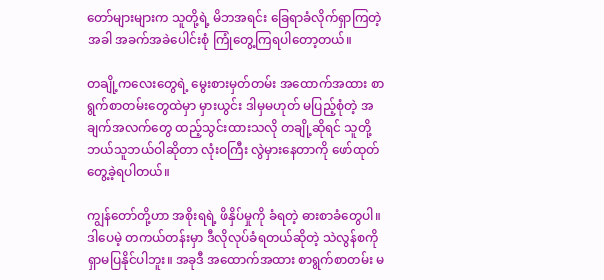တော်များများက သူတို့ရဲ့ မိဘအရင်း ခြေရာခံလိုက်ရှာကြတဲ့အခါ အခက်အခဲပေါင်းစုံ ကြုံတွေ့ကြရပါတော့တယ်။

တချို့ကလေးတွေရဲ့ မွေးစားမှတ်တမ်း အထောက်အထား စာရွက်စာတမ်းတွေထဲမှာ မှားယွင်း ဒါမှမဟုတ် မပြည့်စုံတဲ့ အချက်အလက်တွေ ထည့်သွင်းထားသလို တချို့ဆိုရင် သူတို့ဘယ်သူဘယ်ဝါဆိုတာ လုံးဝကြီး လွဲမှားနေတာကို ဖော်ထုတ် တွေ့ခဲ့ရပါတယ်။

ကျွန်တော်တို့ဟာ အစိုးရရဲ့ ဖိနှိပ်မှုကို ခံရတဲ့ ဓားစာခံတွေပါ။ ဒါပေမဲ့ တကယ်တန်းမှာ ဒီလိုလုပ်ခံရတယ်ဆိုတဲ့ သဲလွန်စကို ရှာမပြနိုင်ပါဘူး။ အခုဒီ အထောက်အထား စာရွက်စာတမ်း မ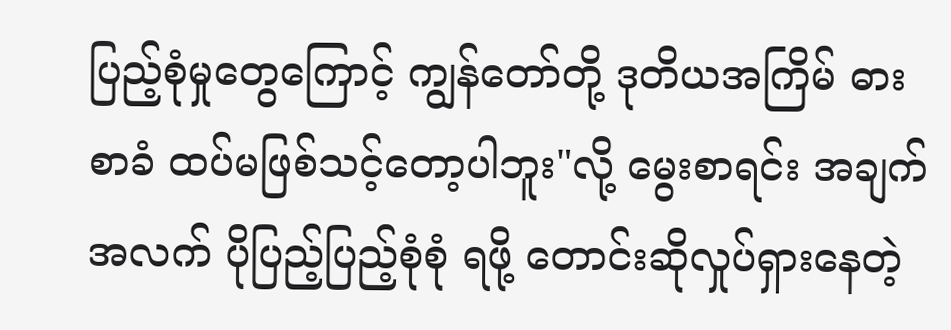ပြည့်စုံမှုတွေကြောင့် ကျွန်တော်တို့ ဒုတိယအကြိမ် ဓားစာခံ ထပ်မဖြစ်သင့်တော့ပါဘူး"လို့ မွေးစာရင်း အချက်အလက် ပိုပြည့်ပြည့်စုံစုံ ရဖို့ တောင်းဆိုလှုပ်ရှားနေတဲ့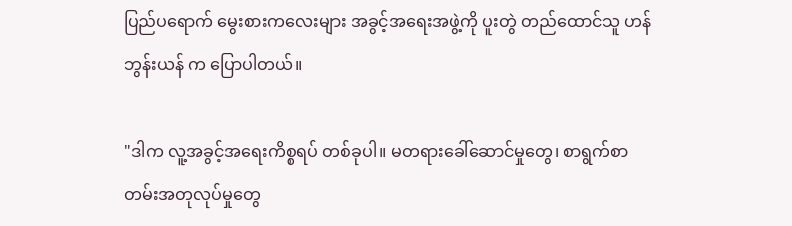ပြည်ပရောက် မွေးစားကလေးများ အခွင့်အရေးအဖွဲ့ကို ပူးတွဲ တည်ထောင်သူ ဟန်ဘွန်းယန် က ပြောပါတယ်။

"ဒါက လူ့အခွင့်အရေးကိစ္စရပ် တစ်ခုပါ။ မတရားခေါ်ဆောင်မှုတွေ၊ စာရွက်စာတမ်းအတုလုပ်မှုတွေ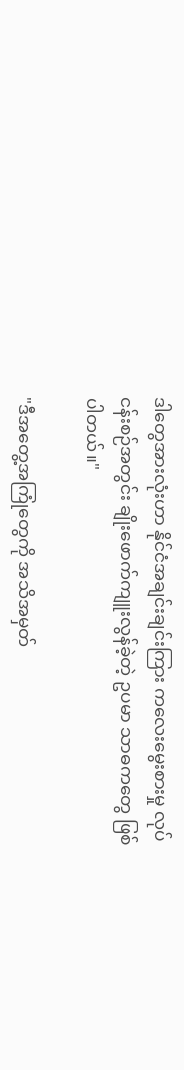ဒါတွေအားလုံးဟာ နိုင်ငံအချင်းချင်းကြား ကလေးမွေးစားမှု လုပ်ငန်းစဉ်အတွင်း ချိုးဖောက်ကျူးလွန်ခဲ့တဲ့ ဥပမာ သာဓကတွေ ဖြစ်ပါတယ်။"

"ဒီအတွေ့အကြုံတွေကို အသိအမှတ်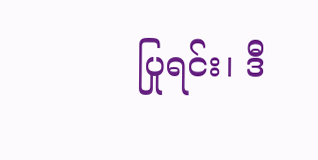ပြုရင်း၊ ဒီ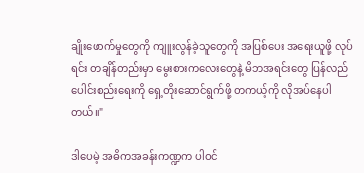ချိုးဖောက်မှုတွေကို ကျူးလွန်ခဲ့သူတွေကို အပြစ်ပေး အရေးယူဖို့ လုပ်ရင်း တချိန်တည်းမှာ မွေးစားကလေးတွေနဲ့ မိဘအရင်းတွေ ပြန်လည်ပေါင်းစည်းရေးကို ရှေ့တိုးဆောင်ရွက်ဖို့ တကယ့်ကို လိုအပ်နေပါတယ်။"

ဒါပေမဲ့ အဓိကအခန်းကဏ္ဍက ပါဝင်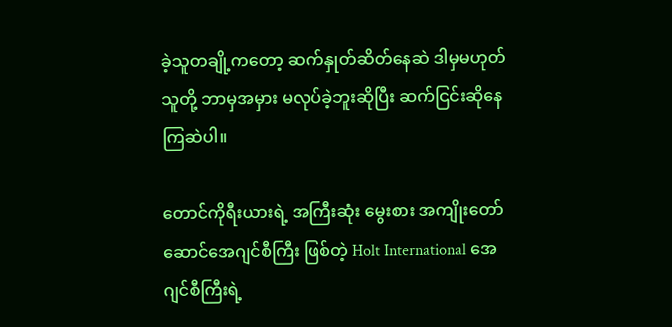ခဲ့သူတချို့ကတော့ ဆက်နှုတ်ဆိတ်နေဆဲ ဒါမှမဟုတ် သူတို့ ဘာမှအမှား မလုပ်ခဲ့ဘူးဆိုပြီး ဆက်ငြင်းဆိုနေကြဆဲပါ။

တောင်ကိုရီးယားရဲ့ အကြီးဆုံး မွေးစား အကျိုးတော်ဆောင်အေဂျင်စီကြီး ဖြစ်တဲ့ Holt International အေဂျင်စီကြီးရဲ့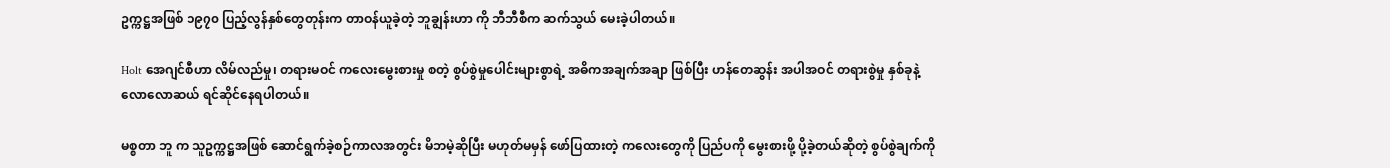ဥက္ကဋ္ဌအဖြစ် ၁၉၇၀ ပြည့်လွန်နှစ်တွေတုန်းက တာဝန်ယူခဲ့တဲ့ ဘူချွန်းဟာ ကို ဘီဘီစီက ဆက်သွယ် မေးခဲ့ပါတယ်။

Holt အေဂျင်စီဟာ လိမ်လည်မှု၊ တရားမဝင် ကလေးမွေးစားမှု စတဲ့ စွပ်စွဲမှုပေါင်းများစွာရဲ့ အဓိကအချက်အချာ ဖြစ်ပြီး ဟန်တေဆွန်း အပါအဝင် တရားစွဲမှု နှစ်ခုနဲ့ လောလောဆယ် ရင်ဆိုင်နေရပါတယ်။

မစ္စတာ ဘူ က သူဥက္ကဋ္ဌအဖြစ် ဆောင်ရွက်ခဲ့စဉ်ကာလအတွင်း မိဘမဲ့ဆိုပြီး မဟုတ်မမှန် ဖော်ပြထားတဲ့ ကလေးတွေကို ပြည်ပကို မွေးစားဖို့ ပို့ခဲ့တယ်ဆိုတဲ့ စွပ်စွဲချက်ကို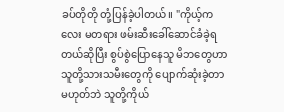ခပ်တိုတို တုံ့ပြန်ခဲ့ပါတယ်။ "ကိုယ့်ကလေး မတရား ဖမ်းဆီးခေါ်ဆောင်ခံခဲ့ရတယ်ဆိုပြီး စွပ်စွဲပြောနေသူ မိဘတွေဟာ သူတို့သားသမီးတွေကို ပျောက်ဆုံးခဲ့တာ မဟုတ်ဘဲ သူတို့ကိုယ်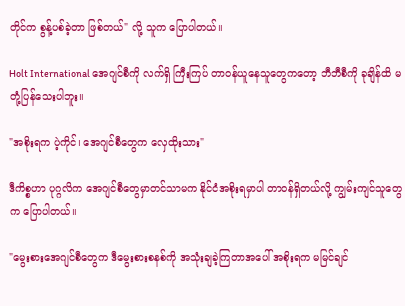တိုင်က စွန့်ပစ်ခဲ့တာ ဖြစ်တယ်" လို့ သူက ပြောပါတယ်။

Holt International အေဂျင်စီကို လက်ရှိ ကြီးကြပ် တာဝန်ယူနေသူတွေကတော့ ဘီဘီစီကို ခုချိန်ထိ မတုံ့ပြန်သေးပါဘူး။

"အစိုးရက ပဲ့ကိုင်၊ အေဂျင်စီတွေက လှေထိုးသား"

ဒီကိစ္စဟာ ပုဂ္ဂလိက အေဂျင်စီတွေမှာတင်သာမက နိုင်ငံအစိုးရမှာပါ တာဝန်ရှိတယ်လို့ ကျွမ်းကျင်သူတွေက ပြောပါတယ်။

"မွေးစားအေဂျင်စီတွေက ဒီမွေးစားစနစ်ကို အသုံးချခဲ့ကြတာအပေါ် အစိုးရက မမြင်ချင်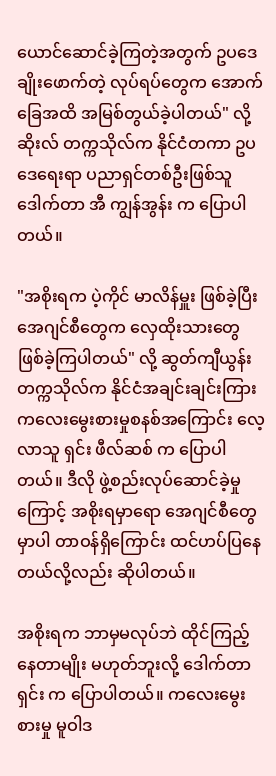ယောင်ဆောင်ခဲ့ကြတဲ့အတွက် ဥပဒေချိုးဖောက်တဲ့ လုပ်ရပ်တွေက အောက်ခြေအထိ အမြစ်တွယ်ခဲ့ပါတယ်" လို့ ဆိုးလ် တက္ကသိုလ်က နိုင်ငံတကာ ဥပဒေရေးရာ ပညာရှင်တစ်ဦးဖြစ်သူ ဒေါက်တာ အီ ကျွန်အွန်း က ပြောပါတယ်။

"အစိုးရက ပဲ့ကိုင် မာလိန်မှူး ဖြစ်ခဲ့ပြီး အေဂျင်စီတွေက လှေထိုးသားတွေ ဖြစ်ခဲ့ကြပါတယ်" လို့ ဆွတ်ကျီယွန်း တက္ကသိုလ်က နိုင်ငံအချင်းချင်းကြား ကလေးမွေးစားမှုစနစ်အကြောင်း လေ့လာသူ ရှင်း ဖီလ်ဆစ် က ပြောပါတယ်။ ဒီလို ဖွဲ့စည်းလုပ်ဆောင်ခဲ့မှုကြောင့် အစိုးရမှာရော အေဂျင်စီတွေမှာပါ တာဝန်ရှိကြောင်း ထင်ဟပ်ပြနေတယ်လို့လည်း ဆိုပါတယ်။

အစိုးရက ဘာမှမလုပ်ဘဲ ထိုင်ကြည့်နေတာမျိုး မဟုတ်ဘူးလို့ ဒေါက်တာရှင်း က ပြောပါတယ်။ ကလေးမွေးစားမှု မူဝါဒ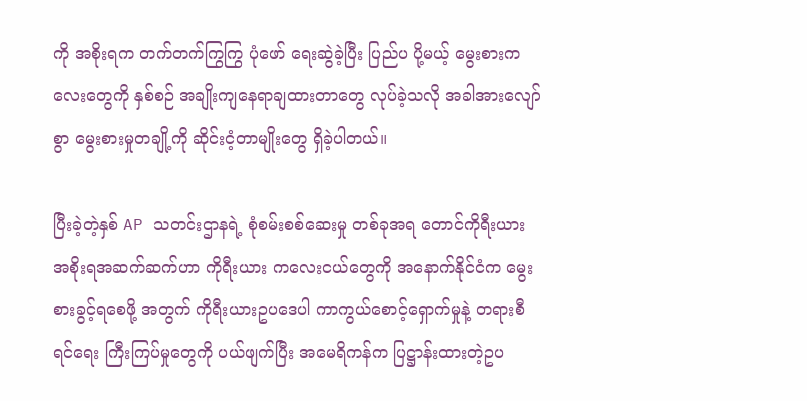ကို အစိုးရက တက်တက်ကြွကြွ ပုံဖော် ရေးဆွဲခဲ့ပြီး ပြည်ပ ပို့မယ့် မွေးစားကလေးတွေကို နှစ်စဉ် အချိုးကျနေရာချထားတာတွေ လုပ်ခဲ့သလို အခါအားလျော်စွာ မွေးစားမှုတချို့ကို ဆိုင်းငံ့တာမျိုးတွေ ရှိခဲ့ပါတယ်။

ပြီးခဲ့တဲ့နှစ် AP သတင်းဌာနရဲ့ စုံစမ်းစစ်ဆေးမှု တစ်ခုအရ တောင်ကိုရီးယား အစိုးရအဆက်ဆက်ဟာ ကိုရီးယား ကလေးငယ်တွေကို အနောက်နိုင်ငံက မွေးစားခွင့်ရစေဖို့ အတွက် ကိုရီးယားဥပဒေပါ ကာကွယ်စောင့်ရှောက်မှုနဲ့ တရားစီရင်ရေး ကြီးကြပ်မှုတွေကို ပယ်ဖျက်ပြီး အမေရိကန်က ပြဋ္ဌာန်းထားတဲ့ဥပ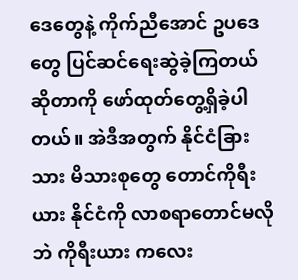ဒေတွေနဲ့ ကိုက်ညီအောင် ဥပဒေတွေ ပြင်ဆင်ရေးဆွဲခဲ့ကြတယ် ဆိုတာကို ဖော်ထုတ်တွေ့ရှိခဲ့ပါတယ်။ အဲဒီအတွက် နိုင်ငံခြားသား မိသားစုတွေ တောင်ကိုရီးယား နိုင်ငံကို လာစရာတောင်မလိုဘဲ ကိုရီးယား ကလေး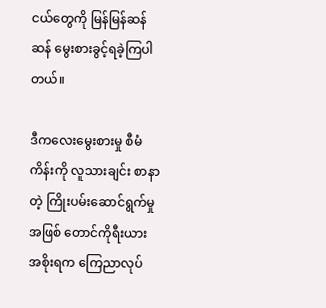ငယ်တွေကို မြန်မြန်ဆန်ဆန် မွေးစားခွင့်ရခဲ့ကြပါတယ်။

ဒီကလေးမွေးစားမှု စီမံကိန်းကို လူသားချင်း စာနာတဲ့ ကြိုးပမ်းဆောင်ရွက်မှုအဖြစ် တောင်ကိုရီးယားအစိုးရက ကြေညာလုပ်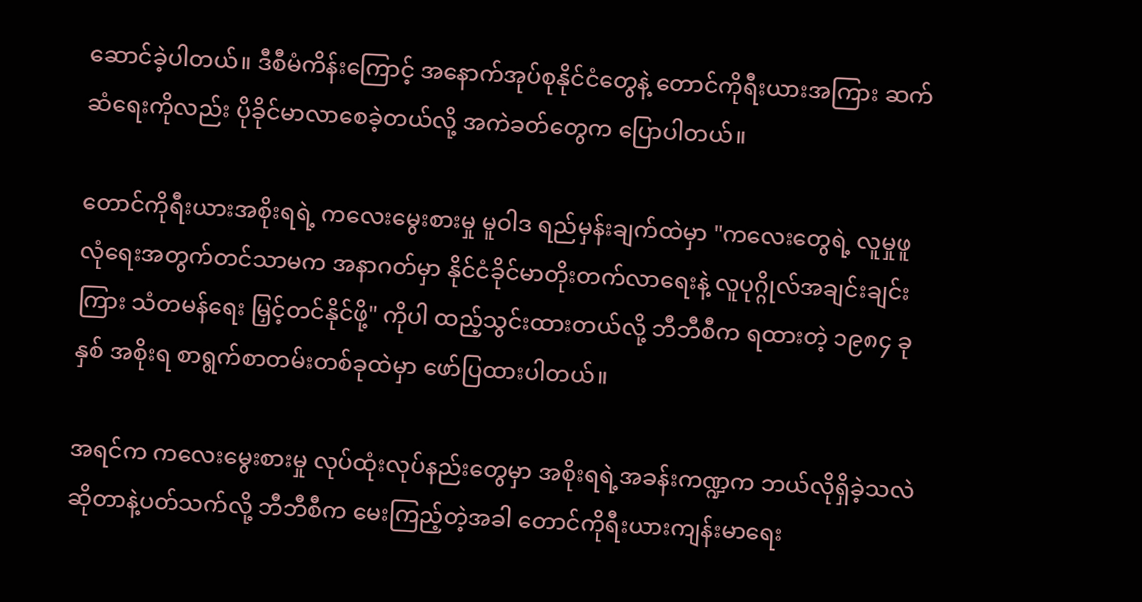ဆောင်ခဲ့ပါတယ်။ ဒီစီမံကိန်းကြောင့် အနောက်အုပ်စုနိုင်ငံတွေနဲ့ တောင်ကိုရီးယားအကြား ဆက်ဆံရေးကိုလည်း ပိုခိုင်မာလာစေခဲ့တယ်လို့ အကဲခတ်တွေက ပြောပါတယ်။

တောင်ကိုရီးယားအစိုးရရဲ့ ကလေးမွေးစားမှု မူဝါဒ ရည်မှန်းချက်ထဲမှာ "ကလေးတွေရဲ့ လူမှုဖူလုံရေးအတွက်တင်သာမက အနာဂတ်မှာ နိုင်ငံခိုင်မာတိုးတက်လာရေးနဲ့ လူပုဂ္ဂိုလ်အချင်းချင်းကြား သံတမန်ရေး မြှင့်တင်နိုင်ဖို့" ကိုပါ ထည့်သွင်းထားတယ်လို့ ဘီဘီစီက ရထားတဲ့ ၁၉၈၄ ခုနှစ် အစိုးရ စာရွက်စာတမ်းတစ်ခုထဲမှာ ဖော်ပြထားပါတယ်။

အရင်က ကလေးမွေးစားမှု လုပ်ထုံးလုပ်နည်းတွေမှာ အစိုးရရဲ့အခန်းကဏ္ဍက ဘယ်လိုရှိခဲ့သလဲ ဆိုတာနဲ့ပတ်သက်လို့ ဘီဘီစီက မေးကြည့်တဲ့အခါ တောင်ကိုရီးယားကျန်းမာရေး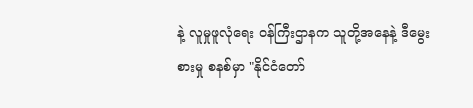နဲ့ လူမှုဖူလုံရေး ဝန်ကြီးဌာနက သူတို့အနေနဲ့ ဒီမွေးစားမှု စနစ်မှာ "နိုင်ငံတော်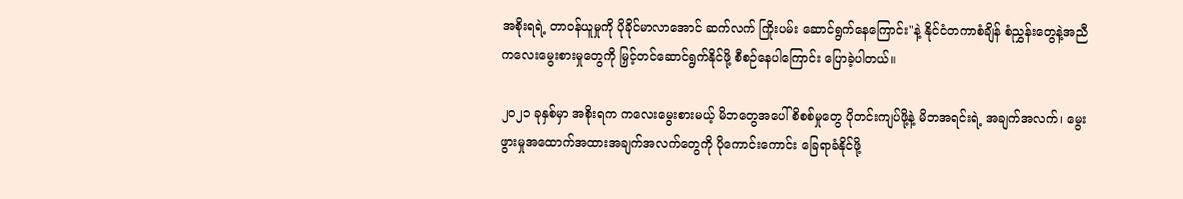အစိုးရရဲ့ တာဝန်ယူမှုကို ပိုခိုင်မာလာအောင် ဆက်လက် ကြိုးပမ်း ဆောင်ရွက်နေကြောင်း"နဲ့ နိုင်ငံတကာစံချိန် စံညွှန်းတွေနဲ့အညီ ကလေးမွေးစားမှုတွေကို မြှင့်တင်ဆောင်ရွက်နိုင်ဖို့ စီစဉ်နေပါကြောင်း ပြောခဲ့ပါတယ်။

၂၀၂၁ ခုနှစ်မှာ အစိုးရက ကလေးမွေးစားမယ့် မိဘတွေအပေါ် စိစစ်မှုတွေ ပိုတင်းကျပ်ဖို့နဲ့ မိဘအရင်းရဲ့ အချက်အလက်၊ မွေးဖွားမှုအထောက်အထားအချက်အလက်တွေကို ပိုကောင်းကောင်း ခြေရာခံနိုင်ဖို့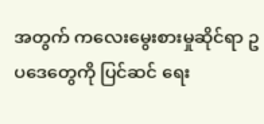အတွက် ကလေးမွေးစားမှုဆိုင်ရာ ဥပဒေတွေကို ပြင်ဆင် ရေး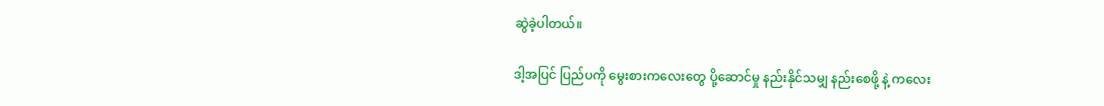ဆွဲခဲ့ပါတယ်။

ဒါ့အပြင် ပြည်ပကို မွေးစားကလေးတွေ ပို့ဆောင်မှု နည်းနိုင်သမျှ နည်းစေဖို့ နဲ့ ကလေး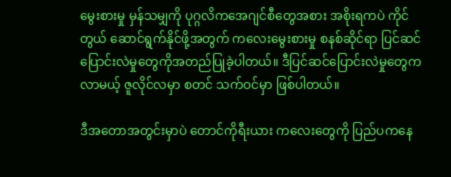မွေးစားမှု မှန်သမျှကို ပုဂ္ဂလိကအေဂျင်စီတွေအစား အစိုးရကပဲ ကိုင်တွယ် ဆောင်ရွက်နိုင်ဖို့အတွက် ကလေးမွေးစားမှု စနစ်ဆိုင်ရာ ပြင်ဆင်ပြောင်းလဲမှုတွေကိုအတည်ပြုခဲ့ပါတယ်။ ဒီပြင်ဆင်ပြောင်းလဲမှုတွေက လာမယ့် ဇူလိုင်လမှာ စတင် သက်ဝင်မှာ ဖြစ်ပါတယ်။

ဒီအတောအတွင်းမှာပဲ တောင်ကိုရီးယား ကလေးတွေကို ပြည်ပကနေ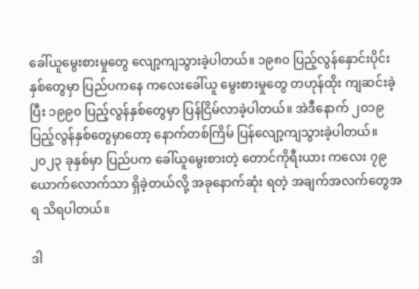ခေါ်ယူမွေးစားမှုတွေ လျော့ကျသွားခဲ့ပါတယ်။ ၁၉၈၀ ပြည့်လွန်နှောင်းပိုင်းနှစ်တွေမှာ ပြည်ပကနေ ကလေးခေါ်ယူ မွေးစားမှုတွေ တဟုန်ထိုး ကျဆင်းခဲ့ပြီး ၁၉၉၀ ပြည့်လွန်နှစ်တွေမှာ ပြန်ငြိမ်လာခဲ့ပါတယ်။ အဲဒီနောက် ၂၀၁၉ ပြည့်လွန်နှစ်တွေမှာတော့ နောက်တစ်ကြိမ် ပြန်လျော့ကျသွားခဲ့ပါတယ်။ ၂၀၂၃ ခုနှစ်မှာ ပြည်ပက ခေါ်ယူမွေးစားတဲ့ တောင်ကိုရီးယား ကလေး ၇၉ ယောက်လောက်သာ ရှိခဲ့တယ်လို့ အခုနောက်ဆုံး ရတဲ့ အချက်အလက်တွေအရ သိရပါတယ်။

ဒါ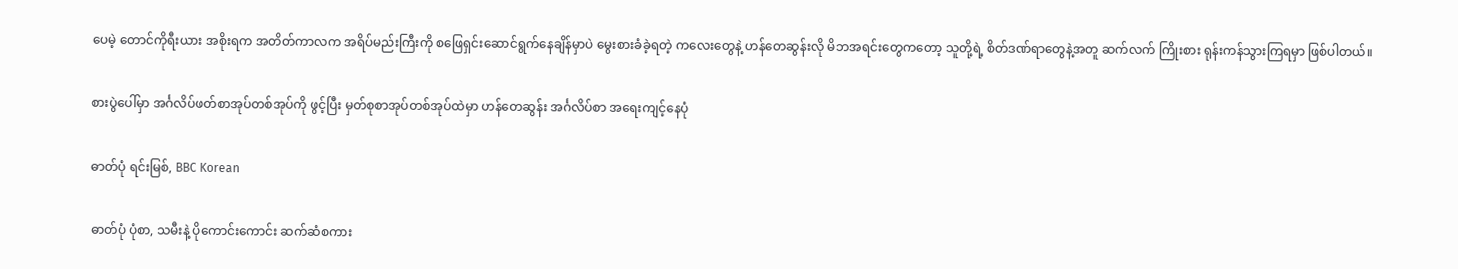ပေမဲ့ တောင်ကိုရီးယား အစိုးရက အတိတ်ကာလက အရိပ်မည်းကြီးကို စဖြေရှင်းဆောင်ရွက်နေချိန်မှာပဲ မွေးစားခံခဲ့ရတဲ့ ကလေးတွေနဲ့ ဟန်တေဆွန်းလို မိဘအရင်းတွေကတော့ သူတို့ရဲ့ စိတ်ဒဏ်ရာတွေနဲ့အတူ ဆက်လက် ကြိုးစား ရုန်းကန်သွားကြရမှာ ဖြစ်ပါတယ်။

စားပွဲပေါ်မှာ အင်္ဂလိပ်ဖတ်စာအုပ်တစ်အုပ်ကို ဖွင့်ပြီး မှတ်စုစာအုပ်တစ်အုပ်ထဲမှာ ဟန်တေဆွန်း အင်္ဂလိပ်စာ အရေးကျင့်နေပုံ

ဓာတ်ပုံ ရင်းမြစ်, BBC Korean

ဓာတ်ပုံ ပုံစာ, သမီးနဲ့ ပိုကောင်းကောင်း ဆက်ဆံစကား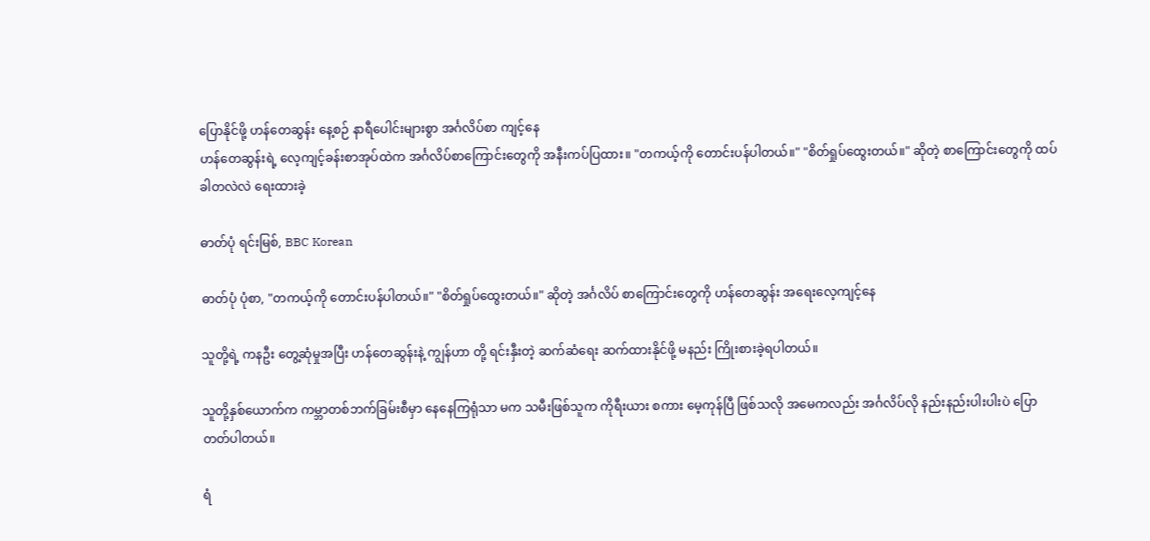ပြောနိုင်ဖို့ ဟန်တေဆွန်း နေ့စဉ် နာရီပေါင်းများစွာ အင်္ဂလိပ်စာ ကျင့်နေ
ဟန်တေဆွန်းရဲ့ လေ့ကျင့်ခန်းစာအုပ်ထဲက အင်္ဂလိပ်စာကြောင်းတွေကို အနီးကပ်ပြထား။ "တကယ့်ကို တောင်းပန်ပါတယ်။" "စိတ်ရှုပ်ထွေးတယ်။" ဆိုတဲ့ စာကြောင်းတွေကို ထပ်ခါတလဲလဲ ရေးထားခဲ့

ဓာတ်ပုံ ရင်းမြစ်, BBC Korean

ဓာတ်ပုံ ပုံစာ, "တကယ့်ကို တောင်းပန်ပါတယ်။" "စိတ်ရှုပ်ထွေးတယ်။" ဆိုတဲ့ အင်္ဂလိပ် စာကြောင်းတွေကို ဟန်တေဆွန်း အရေးလေ့ကျင့်နေ

သူတို့ရဲ့ ကနဦး တွေ့ဆုံမှုအပြီး ဟန်တေဆွန်းနဲ့ ကျွန်ဟာ တို့ ရင်းနှီးတဲ့ ဆက်ဆံရေး ဆက်ထားနိုင်ဖို့ မနည်း ကြိုးစားခဲ့ရပါတယ်။

သူတို့နှစ်ယောက်က ကမ္ဘာတစ်ဘက်ခြမ်းစီမှာ နေနေကြရုံသာ မက သမီးဖြစ်သူက ကိုရီးယား စကား မေ့ကုန်ပြီ ဖြစ်သလို အမေကလည်း အင်္ဂလိပ်လို နည်းနည်းပါးပါးပဲ ပြောတတ်ပါတယ်။

ရံ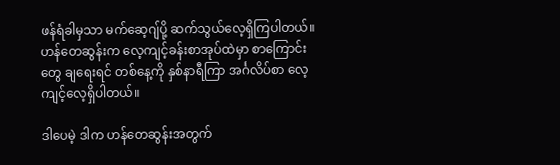ဖန်ရံခါမှသာ မက်ဆေ့ဂျ်ပို့ ဆက်သွယ်လေ့ရှိကြပါတယ်။ ဟန်တေဆွန်းက လေ့ကျင့်ခန်းစာအုပ်ထဲမှာ စာကြောင်းတွေ ချရေးရင် တစ်နေ့ကို နှစ်နာရီကြာ အင်္ဂလိပ်စာ လေ့ကျင့်လေ့ရှိပါတယ်။

ဒါပေမဲ့ ဒါက ဟန်တေဆွန်းအတွက်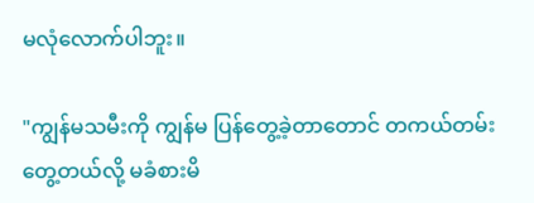မလုံလောက်ပါဘူး။

"ကျွန်မသမီးကို ကျွန်မ ပြန်တွေ့ခဲ့တာတောင် တကယ်တမ်းတွေ့တယ်လို့ မခံစားမိ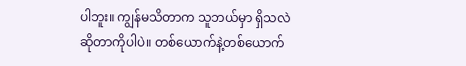ပါဘူး။ ကျွန်မသိတာက သူဘယ်မှာ ရှိသလဲဆိုတာကိုပါပဲ။ တစ်ယောက်နဲ့တစ်ယောက်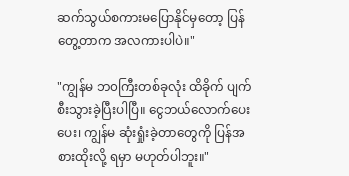ဆက်သွယ်စကားမပြောနိုင်မှတော့ ပြန်တွေ့တာက အလကားပါပဲ။"

"ကျွန်မ ဘ၀ကြီးတစ်ခုလုံး ထိခိုက် ပျက်စီးသွားခဲ့ပြီးပါပြီ။ ငွေဘယ်လောက်ပေးပေး၊ ကျွန်မ ဆုံးရှုံးခဲ့တာတွေကို ပြန်အစားထိုးလို့ ရမှာ မဟုတ်ပါဘူး။"